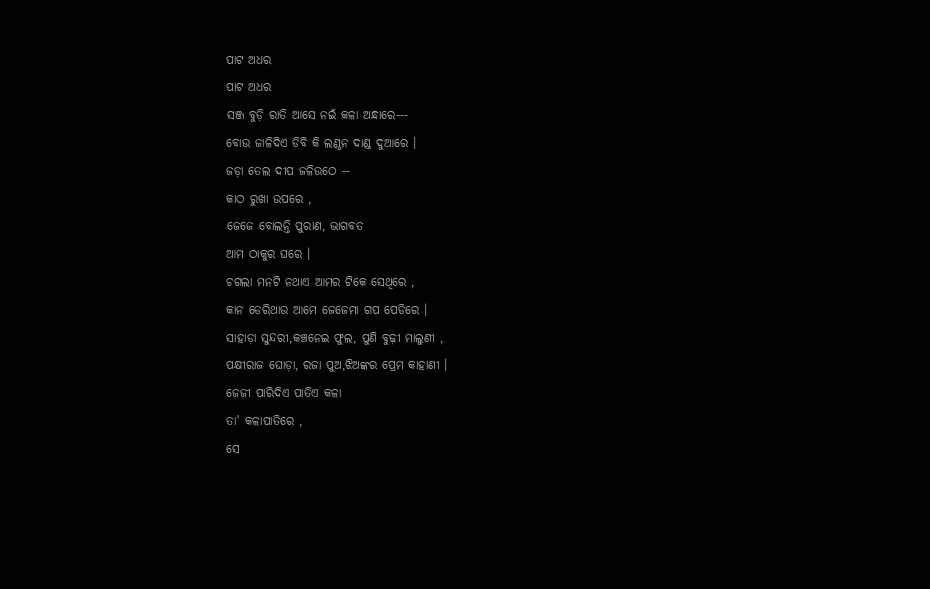ପାଟ ଅଧର
ପାଟ ଅଧର
ସଞ୍ଜ ବୁଡ଼ି ରାତି ଆସେ ନଇଁ କଳା ଅନ୍ଧାରେ---
ବୋଉ ଜାଳିଦିଏ ଡିବି କି ଲଣ୍ଠନ ଦାଣ୍ଡ ଦୁଆରେ ।
ଜଡ଼ା ତେଲ ଦୀପ ଜଳିଉଠେ --
କାଠ ରୁଖା ଉପରେ ,
ଜେଜେ ବୋଲନ୍ତି ପୁରାଣ, ଭାଗବତ
ଆମ ଠାକୁର ଘରେ ।
ଚଗଲା ମନଟି ନଥାଏ ଆମର ଟିକେ ସେଥିରେ ,
କାନ ଡେରିଥାଉ ଆମେ ଜେଜେମା ଗପ ପେଡିରେ ।
ସାହାଡ଼ା ସୁନ୍ଦରୀ,କଞ୍ଚନେଇ ଫୁଲ, ପୁଣି ବୁଢ଼ୀ ମାଲୁଣୀ ,
ପକ୍ଷୀରାଜ ଘୋଡ଼ା, ରଜା ପୁଅ,ଝିଅଙ୍କର ପ୍ରେମ କାହାଣୀ ।
ଜେଜୀ ପାରିଦିଏ ପାତିଏ କଳା
ତା' କଳାପାତିରେ ,
ସେ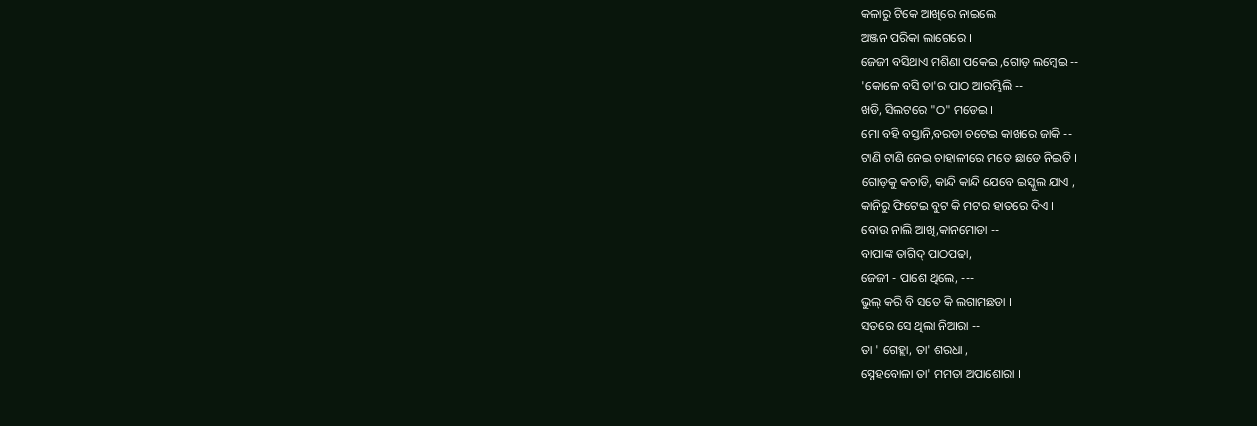କଳାରୁ ଟିକେ ଆଖିରେ ନାଇଲେ
ଅଞ୍ଜନ ପରିକା ଲାଗେରେ ।
ଜେଜୀ ବସିଥାଏ ମଶିଣା ପକେଇ ,ଗୋଡ଼ ଲମ୍ବେଇ --
'କୋଳେ ବସି ତା'ର ପାଠ ଆରମ୍ଭିଲି --
ଖଡି, ସିଲଟରେ "ଠ" ମଡେଇ ।
ମୋ ବହି ବସ୍ତାନି,ବରଡା ଚଟେଇ କାଖରେ ଜାକି --
ଟାଣି ଟାଣି ନେଇ ଚାହାଳୀରେ ମତେ ଛାଡେ ନିଇତି ।
ଗୋଡ଼କୁ କଚାଡି, କାନ୍ଦି କାନ୍ଦି ଯେବେ ଇସ୍କୁଲ ଯାଏ ,
କାନିରୁ ଫିଟେଇ ବୁଟ କି ମଟର ହାତରେ ଦିଏ ।
ବୋଉ ନାଲି ଆଖି,କାନମୋଡା --
ବାପାଙ୍କ ତାଗିଦ୍ ପାଠପଢା,
ଜେଜୀ - ପାଶେ ଥିଲେ, ---
ଭୁଲ୍ କରି ବି ସତେ କି ଲଗାମଛଡା ।
ସତରେ ସେ ଥିଲା ନିଆରା --
ତା ' ଗେହ୍ଲା, ତା' ଶରଧା ,
ସ୍ନେହବୋଳା ତା' ମମତା ଅପାଶୋରା ।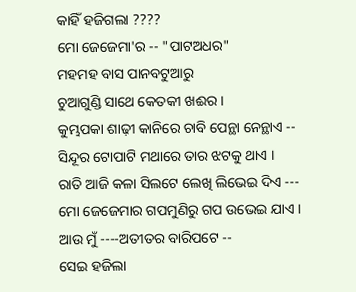କାହିଁ ହଜିଗଲା ????
ମୋ ଜେଜେମା'ର -- "ପାଟଅଧର"
ମହମହ ବାସ ପାନବଟୁଆରୁ
ଚୁଆଗୁଣ୍ଡି ସାଥେ କେତକୀ ଖଈର ।
କୁମ୍ଭପକା ଶାଢ଼ୀ କାନିରେ ଚାବି ପେନ୍ଥା ନେନ୍ଥାଏ --
ସିନ୍ଦୂର ଟୋପାଟି ମଥାରେ ତାର ଝଟକୁ ଥାଏ ।
ରାତି ଆଜି କଳା ସିଲଟେ ଲେଖି ଲିଭେଇ ଦିଏ ---
ମୋ ଜେଜେମାର ଗପମୁଣିରୁ ଗପ ଉଭେଇ ଯାଏ ।
ଆଉ ମୁଁ ----ଅତୀତର ବାରିପଟେ --
ସେଇ ହଜିଲା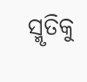ସ୍ମୃତିକୁ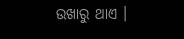ଉଖାରୁ ଥାଏ ।